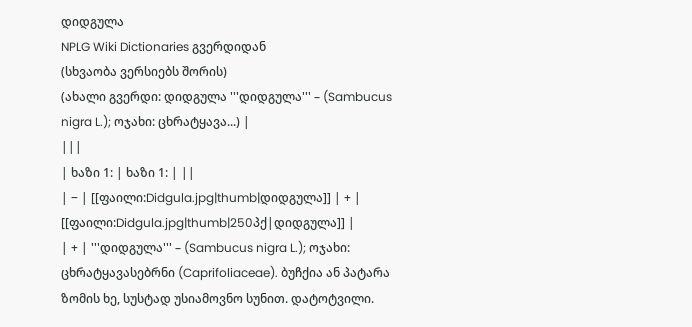დიდგულა
NPLG Wiki Dictionaries გვერდიდან
(სხვაობა ვერსიებს შორის)
(ახალი გვერდი: დიდგულა '''დიდგულა''' – (Sambucus nigra L.); ოჯახი: ცხრატყავა...) |
|||
| ხაზი 1: | ხაზი 1: | ||
| − | [[ფაილი:Didgula.jpg|thumb|დიდგულა]] | + | [[ფაილი:Didgula.jpg|thumb|250პქ|დიდგულა]] |
| + | '''დიდგულა''' – (Sambucus nigra L.); ოჯახი: ცხრატყავასებრნი (Caprifoliaceae). ბუჩქია ან პატარა ზომის ხე, სუსტად უსიამოვნო სუნით. დატოტვილი.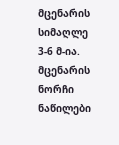მცენარის სიმაღლე 3-6 მ-ია. მცენარის ნორჩი ნაწილები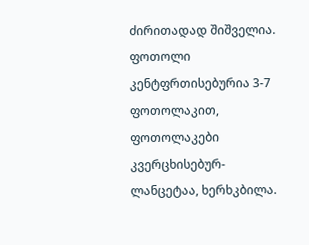ძირითადად შიშველია. ფოთოლი კენტფრთისებურია 3-7 ფოთოლაკით, ფოთოლაკები კვერცხისებურ-ლანცეტაა, ხერხკბილა.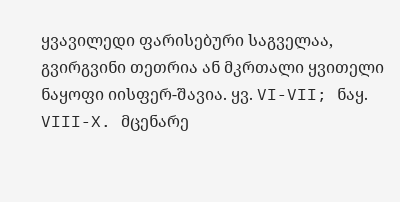ყვავილედი ფარისებური საგველაა, გვირგვინი თეთრია ან მკრთალი ყვითელი ნაყოფი იისფერ-შავია. ყვ. VI-VII; ნაყ. VIII-X. მცენარე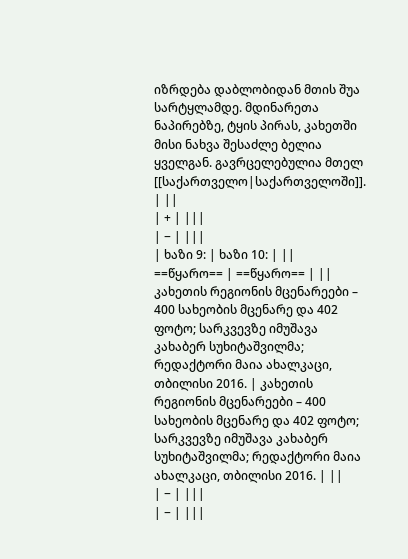იზრდება დაბლობიდან მთის შუა სარტყლამდე. მდინარეთა ნაპირებზე, ტყის პირას, კახეთში მისი ნახვა შესაძლე ბელია ყველგან. გავრცელებულია მთელ [[საქართველო|საქართველოში]]. | ||
| + | |||
| − | |||
| ხაზი 9: | ხაზი 10: | ||
==წყარო== | ==წყარო== | ||
კახეთის რეგიონის მცენარეები – 400 სახეობის მცენარე და 402 ფოტო; სარკვევზე იმუშავა კახაბერ სუხიტაშვილმა; რედაქტორი მაია ახალკაცი, თბილისი 2016. | კახეთის რეგიონის მცენარეები – 400 სახეობის მცენარე და 402 ფოტო; სარკვევზე იმუშავა კახაბერ სუხიტაშვილმა; რედაქტორი მაია ახალკაცი, თბილისი 2016. | ||
| − | |||
| − | |||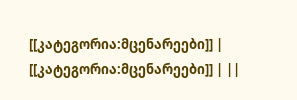[[კატეგორია:მცენარეები]] | [[კატეგორია:მცენარეები]] | ||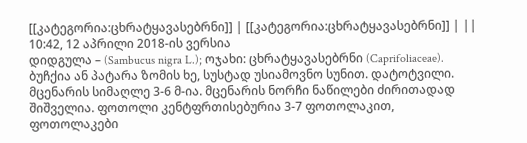[[კატეგორია:ცხრატყავასებრნი]] | [[კატეგორია:ცხრატყავასებრნი]] | ||
10:42, 12 აპრილი 2018-ის ვერსია
დიდგულა – (Sambucus nigra L.); ოჯახი: ცხრატყავასებრნი (Caprifoliaceae). ბუჩქია ან პატარა ზომის ხე, სუსტად უსიამოვნო სუნით. დატოტვილი. მცენარის სიმაღლე 3-6 მ-ია. მცენარის ნორჩი ნაწილები ძირითადად შიშველია. ფოთოლი კენტფრთისებურია 3-7 ფოთოლაკით, ფოთოლაკები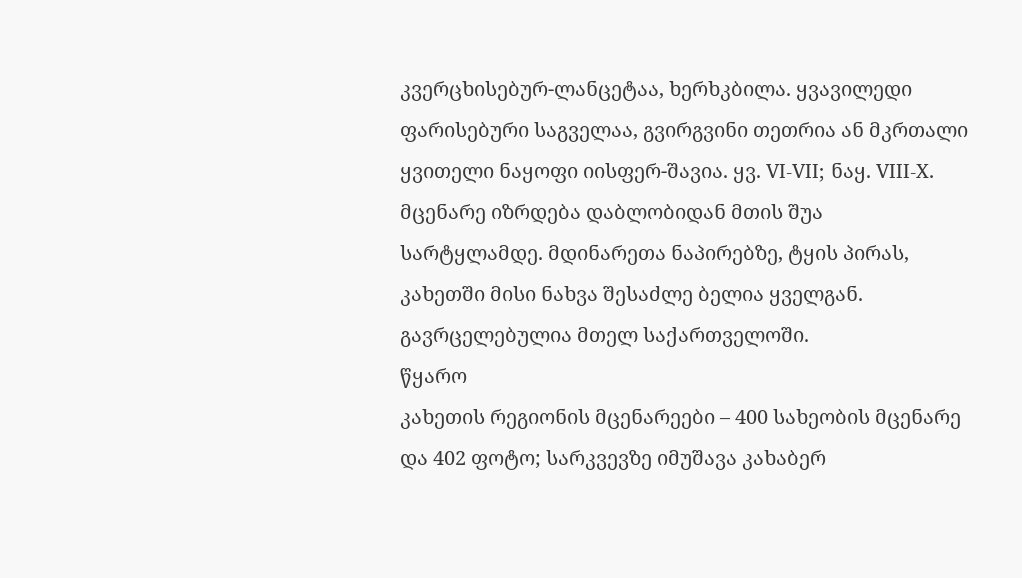კვერცხისებურ-ლანცეტაა, ხერხკბილა. ყვავილედი ფარისებური საგველაა, გვირგვინი თეთრია ან მკრთალი ყვითელი ნაყოფი იისფერ-შავია. ყვ. VI-VII; ნაყ. VIII-X. მცენარე იზრდება დაბლობიდან მთის შუა სარტყლამდე. მდინარეთა ნაპირებზე, ტყის პირას, კახეთში მისი ნახვა შესაძლე ბელია ყველგან. გავრცელებულია მთელ საქართველოში.
წყარო
კახეთის რეგიონის მცენარეები – 400 სახეობის მცენარე და 402 ფოტო; სარკვევზე იმუშავა კახაბერ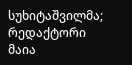სუხიტაშვილმა; რედაქტორი მაია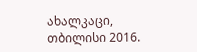ახალკაცი, თბილისი 2016.